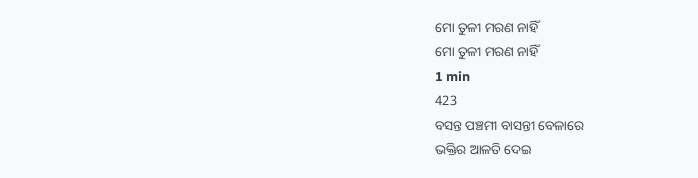ମୋ ତୁଳୀ ମରଣ ନାହିଁ
ମୋ ତୁଳୀ ମରଣ ନାହିଁ
1 min
423
ବସନ୍ତ ପଞ୍ଚମୀ ବାସନ୍ତୀ ବେଳାରେ
ଭକ୍ତିର ଆଳତି ଦେଇ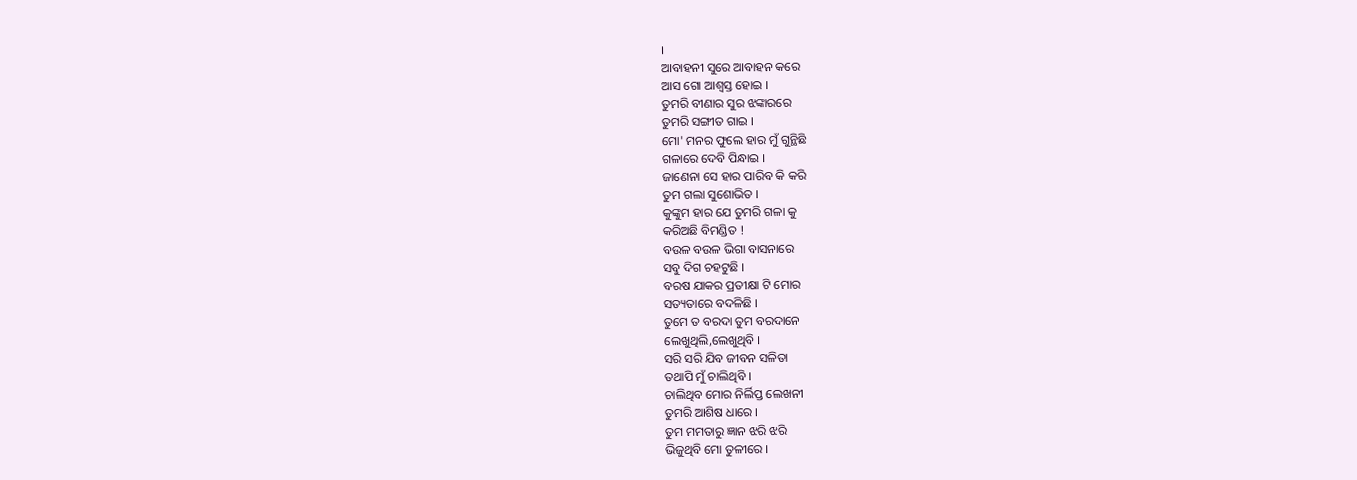।
ଆବାହନୀ ସୁରେ ଆବାହନ କରେ
ଆସ ଗୋ ଆଶ୍ୱସ୍ତ ହୋଇ ।
ତୁମରି ବୀଣାର ସୁର ଝଙ୍କାରରେ
ତୁମରି ସଙ୍ଗୀତ ଗାଇ ।
ମୋ' ମନର ଫୁଲେ ହାର ମୁଁ ଗୁନ୍ଥିଛି
ଗଳାରେ ଦେବି ପିନ୍ଧାଇ ।
ଜାଣେନା ସେ ହାର ପାରିବ କି କରି
ତୁମ ଗଲା ସୁଶୋଭିତ ।
କୁଙ୍କୁମ ହାର ଯେ ତୁମରି ଗଳା କୁ
କରିଅଛି ବିମଣ୍ଡିତ !
ବଉଳ ବଉଳ ଭିଗା ବାସନାରେ
ସବୁ ଦିଗ ଚହଟୁଛି ।
ବରଷ ଯାକର ପ୍ରତୀକ୍ଷା ଟି ମୋର
ସତ୍ୟତାରେ ବଦଳିଛି ।
ତୁମେ ତ ବରଦା ତୁମ ବରଦାନେ
ଲେଖୁଥିଲି,ଲେଖୁଥିବି ।
ସରି ସରି ଯିବ ଜୀବନ ସଳିତା
ତଥାପି ମୁଁ ଚାଲିଥିବି ।
ଚାଲିଥିବ ମୋର ନିର୍ଲିପ୍ତ ଲେଖନୀ
ତୁମରି ଆଶିଷ ଧାରେ ।
ତୁମ ମମତାରୁ ଜ୍ଞାନ ଝରି ଝରି
ଭିଜୁଥିବି ମୋ ତୁଳୀରେ ।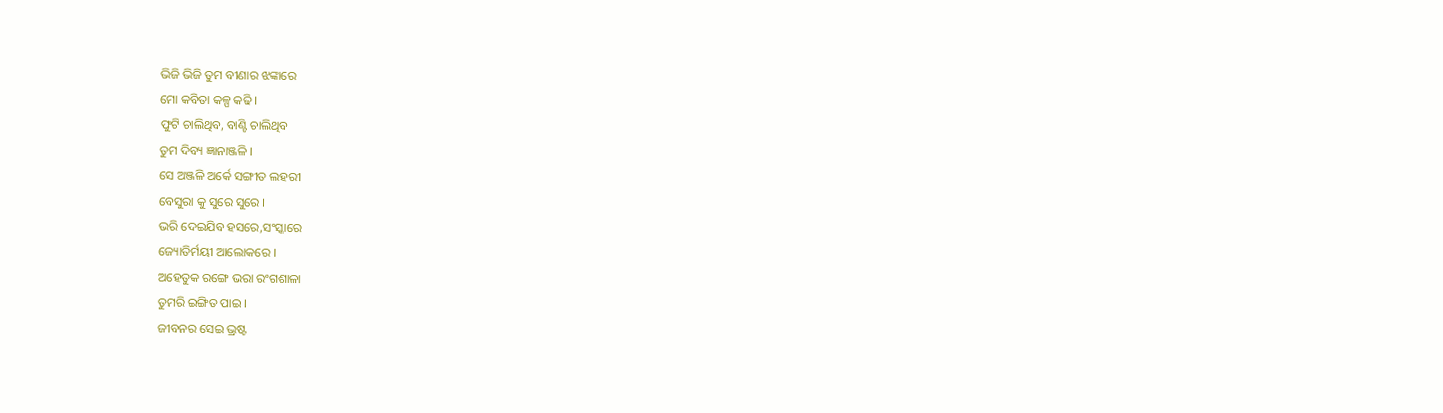ଭିଜି ଭିଜି ତୁମ ବୀଣାର ଝଙ୍କାରେ
ମୋ କବିତା କଳ୍ପ କଢି ।
ଫୁଟି ଚାଲିଥିବ, ବାଣ୍ଟି ଚାଲିଥିବ
ତୁମ ଦିବ୍ୟ ଜ୍ଞାନାଞ୍ଜଳି ।
ସେ ଅଞ୍ଜଳି ଅର୍କେ ସଙ୍ଗୀତ ଲହରୀ
ବେସୁରା କୁ ସୁରେ ସୁରେ ।
ଭରି ଦେଇଯିବ ହସରେ,ସଂସ୍କାରେ
ଜ୍ୟୋତିର୍ମୟୀ ଆଲୋକରେ ।
ଅହେତୁକ ରଙ୍ଗେ ଭରା ରଂଗଶାଳା
ତୁମରି ଇଙ୍ଗିତ ପାଇ ।
ଜୀବନର ସେଇ ଭ୍ରଷ୍ଟ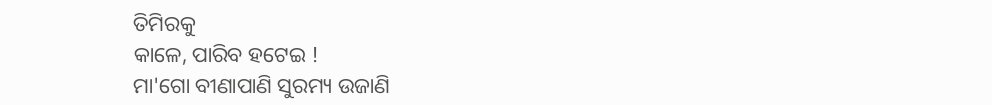ତିମିରକୁ
କାଳେ, ପାରିବ ହଟେଇ !
ମା'ଗୋ ବୀଣାପାଣି ସୁରମ୍ୟ ଉଜାଣି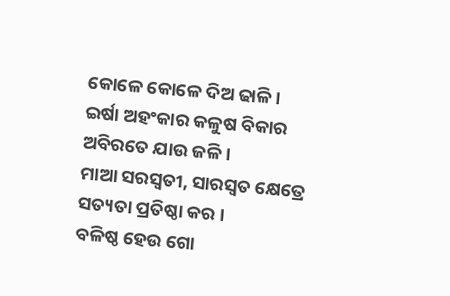କୋଳେ କୋଳେ ଦିଅ ଢାଳି ।
ଇର୍ଷା ଅହଂକାର କଳୁଷ ବିକାର
ଅବିରତେ ଯାଉ ଜଳି ।
ମାଆ ସରସ୍ୱତୀ, ସାରସ୍ୱତ କ୍ଷେତ୍ରେ
ସତ୍ୟତା ପ୍ରତିଷ୍ଠା କର ।
ବଳିଷ୍ଠ ହେଉ ଗୋ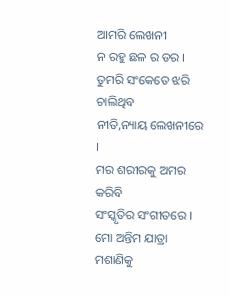ଆମରି ଲେଖନୀ
ନ ରହୁ ଛଳ ର ଡର ।
ତୁମରି ସଂକେତେ ଝରି ଚାଲିଥିବ
ନୀତି,ନ୍ୟାୟ ଲେଖନୀରେ ।
ମର ଶରୀରକୁ ଅମର କରିବି
ସଂସ୍କୃତିର ସଂଗୀତରେ ।
ମୋ ଅନ୍ତିମ ଯାତ୍ରା ମଶାଣିକୁ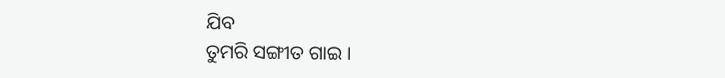ଯିବ
ତୁମରି ସଙ୍ଗୀତ ଗାଇ ।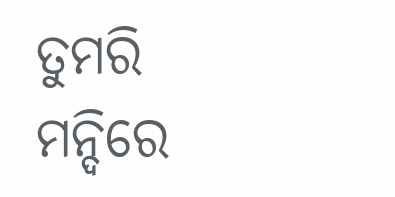ତୁମରି ମନ୍ଦିରେ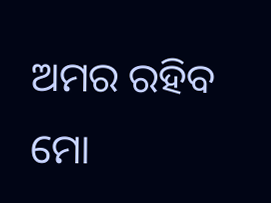ଅମର ରହିବ
ମୋ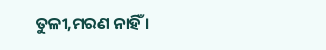ତୁଳୀ,ମରଣ ନାହିଁ ।